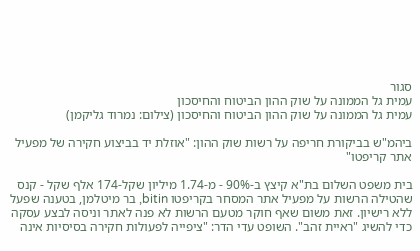סגור
עמית גל הממונה על שוק ההון הביטוח והחיסכון
עמית גל הממונה על שוק ההון הביטוח והחיסכון (צילום: נמרוד גליקמן)

ביהמ"ש בביקורת חריפה על רשות שוק ההון: "אוזלת יד בביצוע חקירה של מפעיל אתר קריפטו"

בית משפט השלום בת"א קיצץ ב-90% - מ-1.74 מיליון שקל-174 אלף שקל - קנס שהטילה הרשות על מפעיל אתר המסחר בקריפטו bitin, בר מיטלמן, בטענה שפעל ללא רישיון. זאת משום שאף חוקר מטעם הרשות לא פנה לאתר וניסה לבצע עסקה כדי להשיג "ראיית זהב". השופט עדי הדר: "ציפייה לפעולות חקירה בסיסיות אינה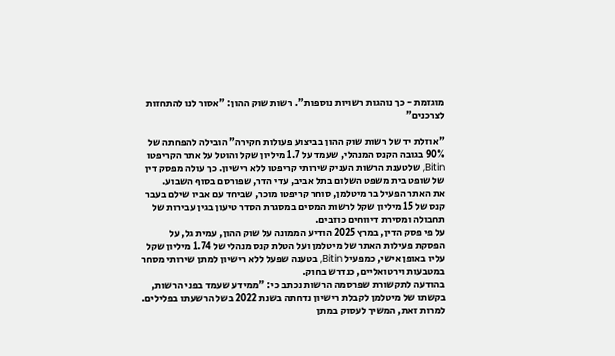מוגזמת - כך נוהגות רשויות נוספות". רשות שוק ההון: "אסור לנו להתחזות לצרכנים"

"אוזלת יד של רשות שוק ההון בביצוע פעולות חקירה" הובילה להפחתה של 90% בגובה הקנס המנהלי, שעמד על 1.7 מיליון שקל והוטל על אתר הקריפטו Bitin, שלטענת הרשות העניק שירותי קריפטו ללא רישיון. כך עולה מפסק דין של שופט בית משפט השלום בתל אביב, עדי הדר, שפורסם בסוף השבוע.
את האתר הפעיל בר מיטלמן, סוחר קריפטו מוכר, שביחד עם אביו שילם בעבר קנס של 15 מיליון שקל לרשות המסים במסגרת הסדר טיעון בגין עבירות של תחבולה ומסירת דיווחים כוזבים.
על פי פסק הדין, במרץ 2025 הודיע הממונה על שוק ההון, עמית גל, על הפסקת פעילות האתר של מיטלמן ועל הטלת קנס מנהלי של 1.74 מיליון שקל עליו באופן אישי, כמפעיל Bitin, בטענה שפעל ללא רישיון למתן שירותי מסחר במטבעות וירטואליים, כנדרש בחוק.
בהודעה לתקשורת שפרסמה הרשות נכתב כי: "ממידע שעמד בפני הרשות, בקשתו של מיטלמן לקבלת רישיון נדחתה בשנת 2022 בשל הרשעתו בפלילים. למרות זאת, המשיך לעסוק במתן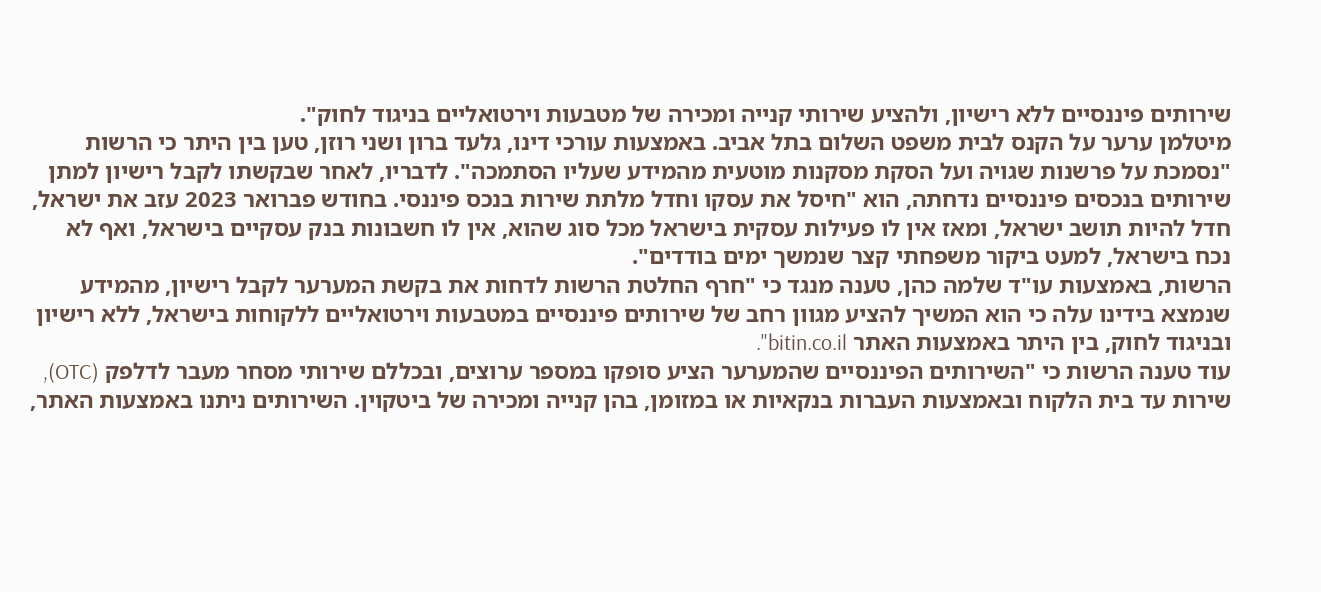שירותים פיננסיים ללא רישיון, ולהציע שירותי קנייה ומכירה של מטבעות וירטואליים בניגוד לחוק".
מיטלמן ערער על הקנס לבית משפט השלום בתל אביב. באמצעות עורכי דינו, גלעד ברון ושני רוזן, טען בין היתר כי הרשות "נסמכת על פרשנות שגויה ועל הסקת מסקנות מוטעית מהמידע שעליו הסתמכה". לדבריו, לאחר שבקשתו לקבל רישיון למתן שירותים בנכסים פיננסיים נדחתה, הוא "חיסל את עסקו וחדל מלתת שירות בנכס פיננסי. בחודש פברואר 2023 עזב את ישראל, חדל להיות תושב ישראל, ומאז אין לו פעילות עסקית בישראל מכל סוג שהוא, אין לו חשבונות בנק עסקיים בישראל, ואף לא נכח בישראל, למעט ביקור משפחתי קצר שנמשך ימים בודדים".
הרשות, באמצעות עו"ד שלמה כהן, טענה מנגד כי "חרף החלטת הרשות לדחות את בקשת המערער לקבל רישיון, מהמידע שנמצא בידינו עלה כי הוא המשיך להציע מגוון רחב של שירותים פיננסיים במטבעות וירטואליים ללקוחות בישראל, ללא רישיון ובניגוד לחוק, בין היתר באמצעות האתר bitin.co.il".
עוד טענה הרשות כי "השירותים הפיננסיים שהמערער הציע סופקו במספר ערוצים, ובכללם שירותי מסחר מעבר לדלפק (OTC), שירות עד בית הלקוח ובאמצעות העברות בנקאיות או במזומן, בהן קנייה ומכירה של ביטקוין. השירותים ניתנו באמצעות האתר,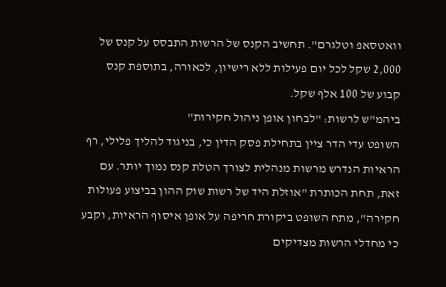וואטסאפ וטלגרם". תחשיב הקנס של הרשות התבסס על קנס של 2,000 שקל לכל יום פעילות ללא רישיון, לכאורה, בתוספת קנס קבוע של 100 אלף שקל.
ביהמ"ש לרשות: "לבחון אופן ניהול חקירות"
השופט עדי הדר ציין בתחילת פסק הדין כי, בניגוד להליך פלילי, רף הראיות הנדרש מרשות מנהלית לצורך הטלת קנס נמוך יותר. עם זאת, תחת הכותרת "אוזלת היד של רשות שוק ההון בביצוע פעולות חקירה", מתח השופט ביקורת חריפה על אופן איסוף הראיות, וקבע כי מחדלי הרשות מצדיקים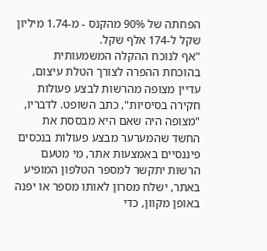הפחתה של 90% מהקנס - מ-1.74 מיליון שקל ל-174 אלף שקל.
"אף לנוכח ההקלה המשמעותית בהוכחת ההפרה לצורך הטלת עיצום, עדיין מצופה מהרשות לבצע פעולות חקירה בסיסיות", כתב השופט. לדבריו, "מצופה היה שאם היא מבססת את החשד שהמערער מבצע פעולות בנכסים פיננסיים באמצעות אתר, מי מטעם הרשות יתקשר למספר הטלפון המופיע באתר, ישלח מסרון לאותו מספר או יפנה באופן מקוון, כדי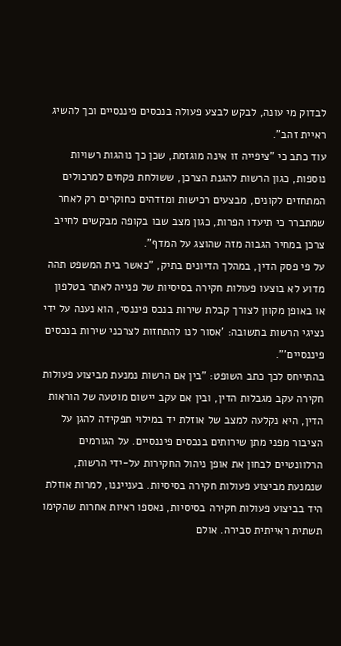לבדוק מי עונה, לבקש לבצע פעולה בנכסים פיננסיים וכך להשיג ראיית זהב".
עוד כתב כי "ציפייה זו אינה מוגזמת, שכן כך נוהגות רשויות נוספות, כגון הרשות להגנת הצרכן, ששולחת פקחים למרכולים המתחזים לקונים, מבצעים רכישות ומזדהים כחוקרים רק לאחר שמתברר כי תיעדו הפרות, כגון מצב שבו בקופה מבקשים לחייב צרכן במחיר הגבוה מזה שהוצג על המדף".
על פי פסק הדין, במהלך הדיונים בתיק, "כאשר בית המשפט תהה מדוע לא בוצעו פעולות חקירה בסיסיות של פנייה לאתר בטלפון או באופן מקוון לצורך קבלת שירות בנכס פיננסי, הוא נענה על ידי נציגי הרשות בתשובה: 'אסור לנו להתחזות לצרכני שירות בנכסים פיננסיים'".
בהתייחס לכך כתב השופט: "בין אם הרשות נמנעת מביצוע פעולות חקירה עקב מגבלות הדין, ובין אם עקב יישום מוטעה של הוראות הדין, היא נקלעה למצב של אוזלת יד במילוי תפקידה להגן על הציבור מפני מתן שירותים בנכסים פיננסיים. על הגורמים הרלוונטיים לבחון את אופן ניהול החקירות על-ידי הרשות, שנמנעת מביצוע פעולות חקירה בסיסיות. בענייננו, למרות אוזלת היד בביצוע פעולות חקירה בסיסיות, נאספו ראיות אחרות שהקימו תשתית ראייתית סבירה. אולם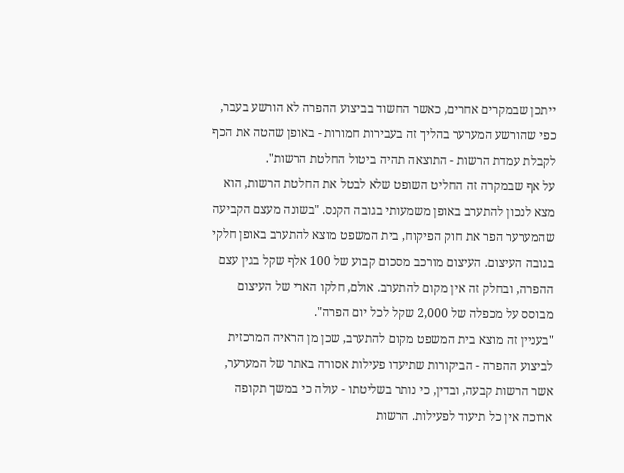ייתכן שבמקרים אחרים, כאשר החשוד בביצוע ההפרה לא הורשע בעבר, כפי שהורשע המערער בהליך זה בעבירות חמורות - באופן שהטה את הכף לקבלת עמדת הרשות - התוצאה תהיה ביטול החלטת הרשות".
על אף שבמקרה זה החליט השופט שלא לבטל את החלטת הרשות, הוא מצא לנכון להתערב באופן משמעותי בגובה הקנס. "בשונה מעצם הקביעה שהמערער הפר את חוק הפיקוח, בית המשפט מוצא להתערב באופן חלקי בגובה העיצום. העיצום מורכב מסכום קבוע של 100 אלף שקל בגין עצם ההפרה, ובחלק זה אין מקום להתערב. אולם, חלקו הארי של העיצום מבוסס על מכפלה של 2,000 שקל לכל יום הפרה".
"בעניין זה מוצא בית המשפט מקום להתערב, שכן מן הראיה המרכזית לביצוע ההפרה - הביקורות שתיעדו פעילות אסורה באתר של המערער, אשר הרשות קבעה, ובדין, כי נותר בשליטתו - עולה כי במשך תקופה ארוכה אין כל תיעוד לפעילות. הרשות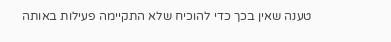טענה שאין בכך כדי להוכיח שלא התקיימה פעילות באותה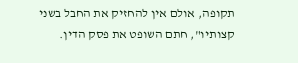תקופה, אולם אין להחזיק את החבל בשני קצותיו", חתם השופט את פסק הדין.